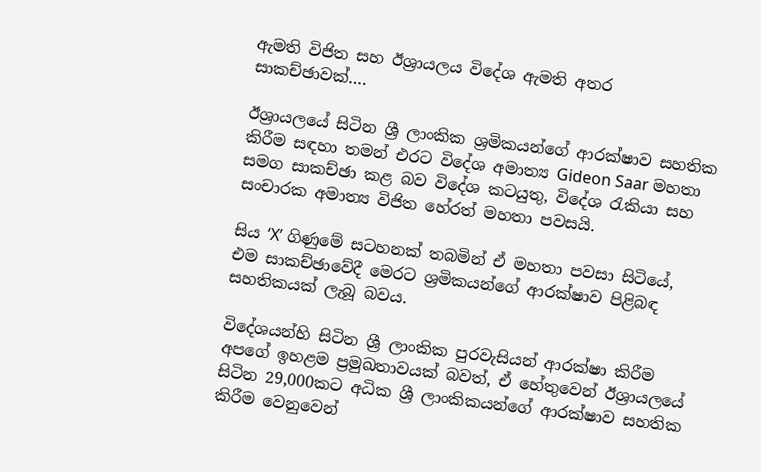ඇමති විජිත සහ ඊශ්‍රායලය විදේශ ඇමති අතර සාකච්ඡාවක්….

ඊශ්‍රායලයේ සිටින ශ්‍රී ලාංකික ශ්‍රමිකයන්ගේ ආරක්ෂාව සහතික කිරීම සඳහා තමන් එරට විදේශ අමාත්‍ය Gideon Saar මහතා සමග සාකච්ඡා කළ බව විදේශ කටයුතු, විදේශ රැකියා සහ සංචාරක අමාත්‍ය විජිත හේරත් මහතා පවසයි.

සිය ‘X’ ගිණුමේ සටහනක් තබමින් ඒ මහතා පවසා සිටියේ, එම සාකච්ඡාවේදී මෙරට ශ්‍රමිකයන්ගේ ආරක්ෂාව පිළිබඳ සහතිකයක් ලැබූ බවය.

විදේශයන්හි සිටින ශ්‍රී ලාංකික පුරවැසියන් ආරක්ෂා කිරීම අපගේ ඉහළම ප්‍රමුඛතාවයක් බවත්, ඒ හේතුවෙන් ඊශ්‍රායලයේ සිටින 29,000කට අධික ශ්‍රී ලාංකිකයන්ගේ ආරක්ෂාව සහතික කිරීම වෙනුවෙන්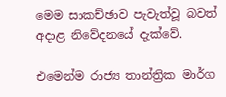මෙම සාකච්ඡාව පැවැත්වූ බවත් අදාළ නිවේදනයේ දැක්වේ.

එමෙන්ම රාජ්‍ය තාන්ත්‍රික මාර්ග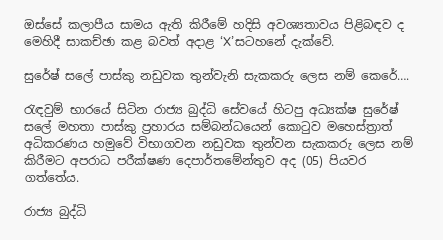ඔස්සේ කලාපීය සාමය ඇති කිරීමේ හදිසි අවශ්‍යතාවය පිළිබඳව ද මෙහිදී සාකච්ඡා කළ බවත් අදාළ ‘X’සටහනේ දැක්වේ.

සුරේෂ් සලේ පාස්කු නඩුවක තුන්වැනි සැකකරු ලෙස නම් කෙරේ….

රැඳවුම් භාරයේ සිටින රාජ්‍ය බුද්ධි සේවයේ හිටපු අධ්‍යක්ෂ සුරේෂ් සලේ මහතා පාස්කු ප්‍රහාරය සම්බන්ධයෙන් කොටුව මහෙස්ත්‍රාත් අධිකරණය හමුවේ විභාගවන නඩුවක තුන්වන සැකකරු ලෙස නම් කිරීමට අපරාධ පරීක්ෂණ දෙපාර්තමේන්තුව අද (05) පියවර ගත්තේය.

රාජ්‍ය බුද්ධි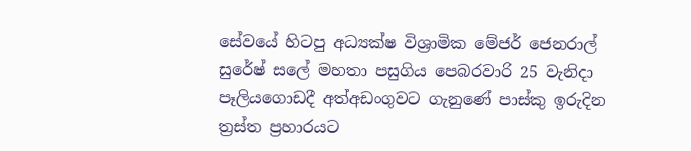සේවයේ හිටපු අධ්‍යක්ෂ විශ්‍රාමික මේජර් ජෙනරාල් සුරේෂ් සලේ මහතා පසුගිය පෙබරවාරි 25 වැනිදා පෑලියගොඩදී අත්අඩංගුවට ගැනුණේ පාස්කු ඉරුදින ත්‍රස්ත ප්‍රහාරයට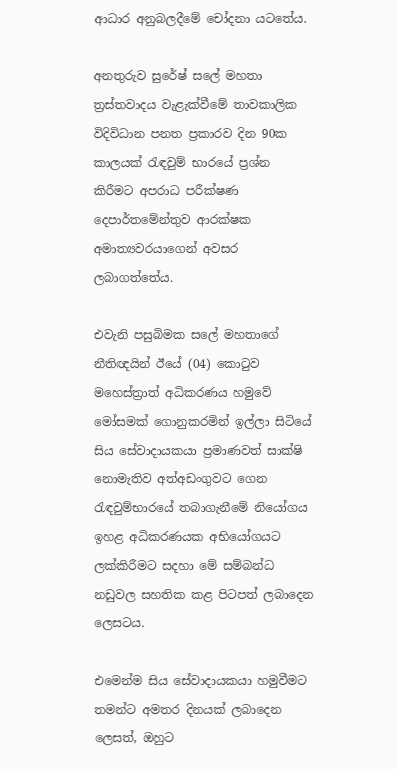ආධාර අනුබලදීමේ චෝදනා යටතේය.

අනතුරුව සුරේෂ් සලේ මහතා ත්‍රස්තවාදය වැළැක්වීමේ තාවකාලික විදිවිධාන පනත ප්‍රකාරව දින 90ක කාලයක් රැඳවුම් භාරයේ ප්‍රශ්න කිරීමට අපරාධ පරීක්ෂණ දෙපාර්තමේන්තුව ආරක්ෂක අමාත්‍යවරයාගෙන් අවසර ලබාගත්තේය.

එවැනි පසුබිමක සලේ මහතාගේ නීතිඥයින් ඊයේ (04) කොටුව මහෙස්ත්‍රාත් අධිකරණය හමුවේ මෝසමක් ගොනුකරමින් ඉල්ලා සිටියේ  සිය සේවාදායකයා ප්‍රමාණවත් සාක්ෂි නොමැතිව අත්අඩංගුවට ගෙන රැඳවුම්භාරයේ තබාගැනීමේ නියෝගය ඉහළ අධිකරණයක අභියෝගයට ලක්කිරීමට සදහා මේ සම්බන්ධ නඩුවල සහතික කළ පිටපත් ලබාදෙන ලෙසටය.

එමෙන්ම සිය සේවාදායකයා හමුවීමට තමන්ට අමතර දිනයක් ලබාදෙන ලෙසත්, ඔහුට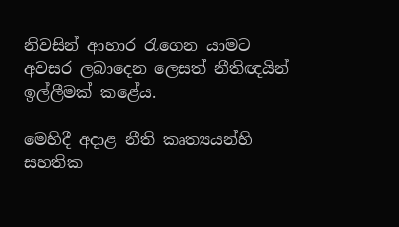නිවසින් ආහාර රැගෙන යාමට අවසර ලබාදෙන ලෙසත් නීතිඥයින් ඉල්ලීමක් කළේය.

මෙහිදී අදාළ නීති කෘත්‍යයන්හි සහතික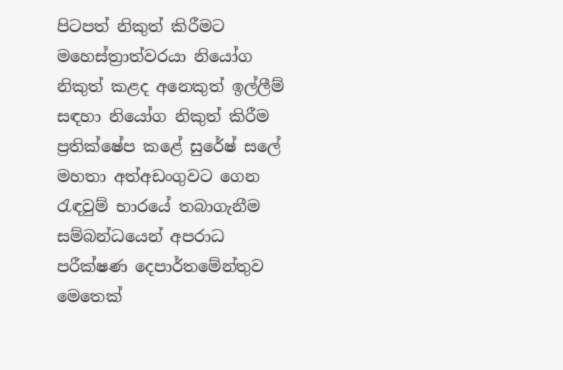පිටපත් නිකුත් කිරීමට මහෙස්ත්‍රාත්වරයා නියෝග නිකුත් කළද අනෙකුත් ඉල්ලීම් සඳහා නියෝග නිකුත් කිරීම ප්‍රතික්ෂේප කළේ සුරේෂ් සලේ මහතා අත්අඩංගුවට ගෙන රැඳවුම් භාරයේ තබාගැනීම සම්බන්ධයෙන් අපරාධ පරීක්ෂණ දෙපාර්තමේන්තුව මෙතෙක්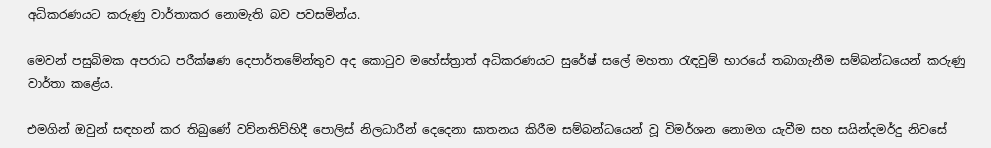අධිකරණයට කරුණු වාර්තාකර නොමැති බව පවසමින්ය.

මෙවන් පසුබිමක අපරාධ පරීක්ෂණ දෙපාර්තමේන්තුව අද කොටුව මහේස්ත්‍රාත් අධිකරණයට සුරේෂ් සලේ මහතා රැඳවුම් භාරයේ තබාගැනීම සම්බන්ධයෙන් කරුණු වාර්තා කළේය.

එමගින් ඔවුන් සඳහන් කර තිබුණේ වව්නතිව්හිදී පොලිස් නිලධාරීන් දෙදෙනා ඝාතනය කිරීම සම්බන්ධයෙන් වූ විමර්ශන නොමග යැවීම සහ සයින්දමර්දු නිවසේ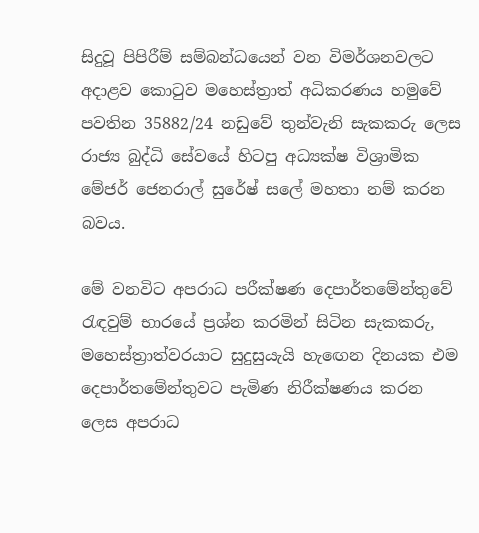සිදුවූ පිපිරීම් සම්බන්ධයෙන් වන විමර්ශනවලට අදාළව කොටුව මහෙස්ත්‍රාත් අධිකරණය හමුවේ පවතින 35882/24 නඩුවේ තුන්වැනි සැකකරු ලෙස රාජ්‍ය බුද්ධි සේවයේ හිටපු අධ්‍යක්ෂ විශ්‍රාමික මේජර් ජෙනරාල් සුරේෂ් සලේ මහතා නම් කරන බවය.

මේ වනවිට අපරාධ පරීක්ෂණ දෙපාර්තමේන්තුවේ රැඳවුම් භාරයේ ප්‍රශ්න කරමින් සිටින සැකකරු, මහෙස්ත්‍රාත්වරයාට සුදුසුයැයි හැඟෙන දිනයක එම දෙපාර්තමේන්තුවට පැමිණ නිරීක්ෂණය කරන ලෙස අපරාධ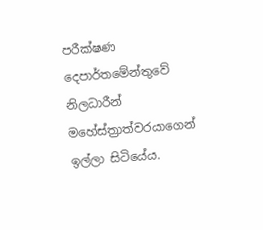පරීක්ෂණ දෙපාර්තමේන්තුවේ නිලධාරීන් මහේස්ත්‍රාත්වරයාගෙන් ඉල්ලා සිටියේය.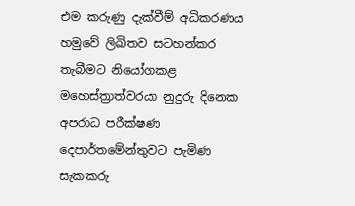එම කරුණු දැක්වීම් අධිකරණය හමුවේ ලිඛිතව සටහන්කර තැබීමට නියෝගකළ මහෙස්ත්‍රාත්වරයා නුදුරු දිනෙක අපරාධ පරීක්ෂණ දෙපාර්තමේන්තුවට පැමිණ සැකකරු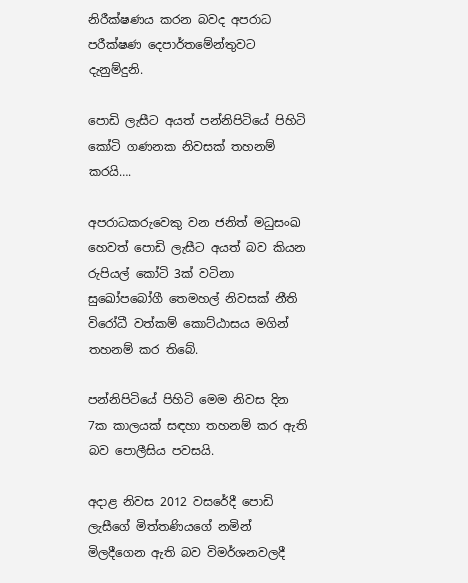නිරීක්ෂණය කරන බවද අපරාධ පරීක්ෂණ දෙපාර්තමේන්තුවට දැනුම්දුනි.

පොඩි ලැසීට අයත් පන්නිපිටියේ පිහිටි කෝටි ගණනක නිවසක් තහනම් කරයි….

අපරාධකරුවෙකු වන ජනිත් මධුසංඛ හෙවත් පොඩි ලැසීට අයත් බව කියන රුපියල් කෝටි 3ක් වටිනා සුඛෝපබෝගී තෙමහල් නිවසක් නීති විරෝධී වත්කම් කොට්ඨාසය මගින් තහනම් කර තිබේ.

පන්නිපිටියේ පිහිටි මෙම නිවස දින 7ක කාලයක් සඳහා තහනම් කර ඇති බව පොලීසිය පවසයි.

අදාළ නිවස 2012 වසරේදී පොඩි ලැසීගේ මිත්තණියගේ නමින් මිලදීගෙන ඇති බව විමර්ශනවලදී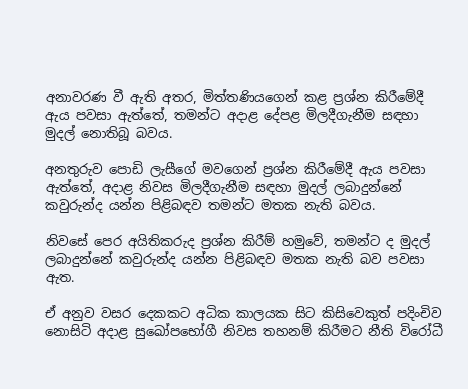අනාවරණ වී ඇති අතර, මිත්තණියගෙන් කළ ප්‍රශ්න කිරීමේදී ඇය පවසා ඇත්තේ, තමන්ට අදාළ දේපළ මිලදීගැනීම සඳහා මුදල් නොතිබූ බවය.

අනතුරුව පොඩි ලැසීගේ මවගෙන් ප්‍රශ්න කිරීමේදී ඇය පවසා ඇත්තේ, අදාළ නිවස මිලදීගැනීම සඳහා මුදල් ලබාදුන්නේ කවුරුන්ද යන්න පිළිබඳව තමන්ට මතක නැති බවය.

නිවසේ පෙර අයිතිකරුද ප්‍රශ්න කිරීම් හමුවේ, තමන්ට ද මුදල් ලබාදුන්නේ කවුරුන්ද යන්න පිළිබඳව මතක නැති බව පවසා ඇත.

ඒ අනුව වසර දෙකකට අධික කාලයක සිට කිසිවෙකුත් පදිංචිව නොසිටි අදාළ සුඛෝපභෝගී නිවස තහනම් කිරීමට නීති විරෝධී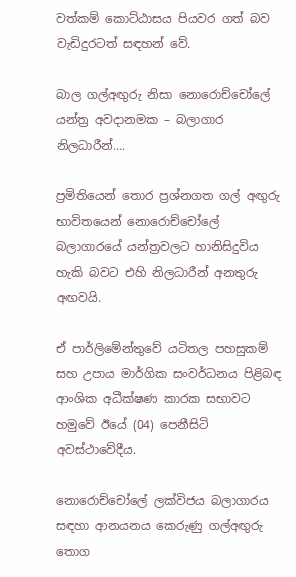වත්කම් කොට්ඨාසය පියවර ගත් බව වැඩිදුරටත් සඳහන් වේ.

බාල ගල්අඟුරු නිසා නොරොච්චෝලේ යන්ත්‍ර අවදානමක – බලාගාර නිලධාරීන්….

ප්‍රමිතියෙන් තොර ප්‍රශ්නගත ගල් අඟුරු භාවිතයෙන් නොරොච්චෝලේ බලාගාරයේ යන්ත්‍රවලට හානිසිදුවිය හැකි බවට එහි නිලධාරීන් අනතුරු අඟවයි.

ඒ පාර්ලිමේන්තුවේ යටිතල පහසුකම් සහ උපාය මාර්ගික සංවර්ධනය පිළිබඳ ආංශික අධීක්ෂණ කාරක සභාවට හමුවේ ඊයේ (04) පෙනීසිටි අවස්ථාවේදීය.

නොරොච්චෝලේ ලක්විජය බලාගාරය සඳහා ආනයනය කෙරුණු ගල්අඟුරු තොග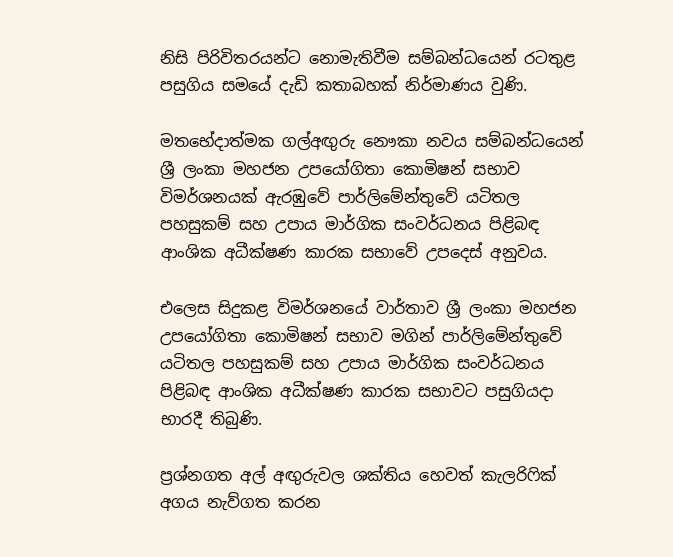නිසි පිරිවිතරයන්ට නොමැතිවීම සම්බන්ධයෙන් රටතුළ පසුගිය සමයේ දැඩි කතාබහක් නිර්මාණය වුණි.

මතභේදාත්මක ගල්අඟුරු නෞකා නවය සම්බන්ධයෙන් ශ්‍රී ලංකා මහජන උපයෝගිතා කොමිෂන් සභාව විමර්ශනයක් ඇරඹුවේ පාර්ලිමේන්තුවේ යටිතල පහසුකම් සහ උපාය මාර්ගික සංවර්ධනය පිළිබඳ ආංශික අධීක්ෂණ කාරක සභාවේ උපදෙස් අනුවය.

එලෙස සිදුකළ විමර්ශනයේ වාර්තාව ශ්‍රී ලංකා මහජන උපයෝගිතා කොමිෂන් සභාව මගින් පාර්ලිමේන්තුවේ යටිතල පහසුකම් සහ උපාය මාර්ගික සංවර්ධනය පිළිබඳ ආංශික අධීක්ෂණ කාරක සභාවට පසුගියදා භාරදී තිබුණි.

ප්‍රශ්නගත අල් අඟුරුවල ශක්තිය හෙවත් කැලරිෆික් අගය නැව්ගත කරන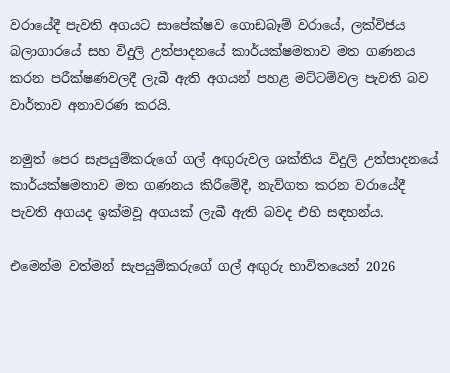වරායේදී පැවති අගයට සාපේක්ෂව ගොඩබෑම් වරායේ, ලක්විජය බලාගාරයේ සහ විදුලි උත්පාදනයේ කාර්යක්ෂමතාව මත ගණනය කරන පරීක්ෂණවලදී ලැබී ඇති අගයන් පහළ මට්ටම්වල පැවති බව වාර්තාව අනාවරණ කරයි.

නමුත් පෙර සැපයුම්කරුගේ ගල් අඟුරුවල ශක්තිය විදුලි උත්පාදනයේ කාර්යක්ෂමතාව මත ගණනය කිරීමේදී, නැව්ගත කරන වරායේදී පැවති අගයද ඉක්මවූ අගයක් ලැබී ඇති බවද එහි සඳහන්ය.

එමෙන්ම වත්මන් සැපයුම්කරුගේ ගල් අඟුරු භාවිතයෙන් 2026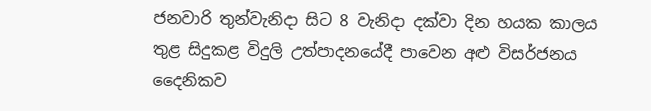ජනවාරි තුන්වැනිදා සිට 8 වැනිදා දක්වා දින හයක කාලය තුළ සිදුකළ විදුලි උත්පාදනයේදී පාවෙන අළු විසර්ජනය දෛනිකව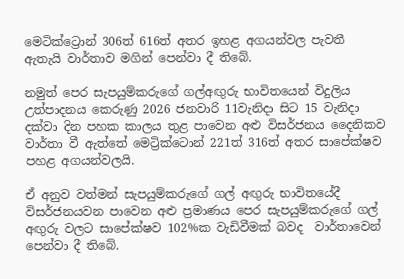මෙටික්ට්‍රොන් 306ත් 616ත් අතර ඉහළ අගයන්වල පැවතී ඇතැයි වාර්තාව මගින් පෙන්වා දී තිබේ.

නමුත් පෙර සැපයුම්කරුගේ ගල්අඟුරු භාවිතයෙන් විදුලිය උත්පාදනය කෙරුණු 2026 ජනවාරි 11වැනිදා සිට 15 වැනිදා දක්වා දින පහක කාලය තුළ පාවෙන අළු විසර්ජනය දෛනිකව වාර්තා වී ඇත්තේ මෙට්‍රික්ටොන් 221ත් 316ත් අතර සාපේක්ෂව පහළ අගයන්වලයි.

ඒ අනුව වත්මන් සැපයුම්කරුගේ ගල් අඟුරු භාවිතයේදී  විසර්ජනයවන පාවෙන අළු ප්‍රමාණය පෙර සැපයුම්කරුගේ ගල් අඟුරු වලට සාපේක්ෂව 102%ක වැඩිවීමක් බවද  වාර්තාවෙන් පෙන්වා දී තිබේ.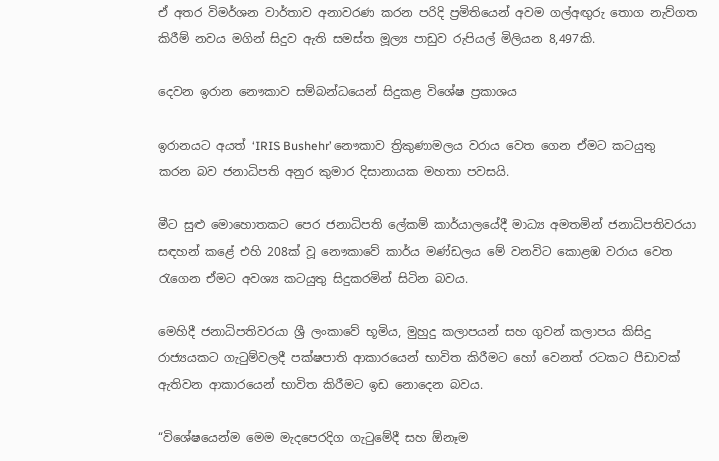ඒ අතර විමර්ශන වාර්තාව අනාවරණ කරන පරිදි ප්‍රමිතියෙන් අවම ගල්අඟුරු තොග නැව්ගත කිරීම් නවය මගින් සිදුව ඇති සමස්ත මූල්‍ය පාඩුව රුපියල් මිලියන 8,497කි.

දෙවන ඉරාන නෞකාව සම්බන්ධයෙන් සිදුකළ විශේෂ ප්‍රකාශය

ඉරානයට අයත් ‘IRIS Bushehr’ නෞකාව ත්‍රිකුණාමලය වරාය වෙත ගෙන ඒමට කටයුතු කරන බව ජනාධිපති අනුර කුමාර දිසානායක මහතා පවසයි.

මීට සුළු මොහොතකට පෙර ජනාධිපති ලේකම් කාර්යාලයේදී මාධ්‍ය අමතමින් ජනාධිපතිවරයා සඳහන් කළේ එහි 208ක් වූ නෞකාවේ කාර්ය මණ්ඩලය මේ වනවිට කොළඹ වරාය වෙත රැගෙන ඒමට අවශ්‍ය කටයුතු සිදුකරමින් සිටින බවය.

මෙහිදී ජනාධිපතිවරයා ශ්‍රී ලංකාවේ භූමිය, මුහුදු කලාපයන් සහ ගුවන් කලාපය කිසිදු රාජ්‍යයකට ගැටුම්වලදී පක්ෂපාති ආකාරයෙන් භාවිත කිරීමට හෝ වෙනත් රටකට පීඩාවක් ඇතිවන ආකාරයෙන් භාවිත කිරීමට ඉඩ නොදෙන බවය.

“විශේෂයෙන්ම මෙම මැදපෙරදිග ගැටුමේදී සහ ඕනෑම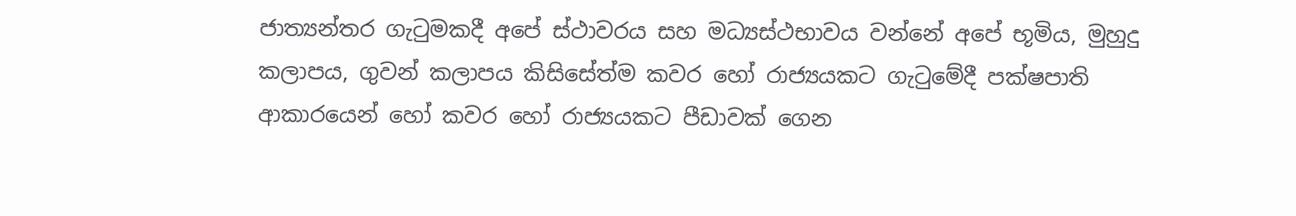ජාත්‍යන්තර ගැටුමකදී අපේ ස්ථාවරය සහ මධ්‍යස්ථභාවය වන්නේ අපේ භූමිය, මුහුදු කලාපය, ගුවන් කලාපය කිසිසේත්ම කවර හෝ රාජ්‍යයකට ගැටුමේදී පක්ෂපාති ආකාරයෙන් හෝ කවර හෝ රාජ්‍යයකට පීඩාවක් ගෙන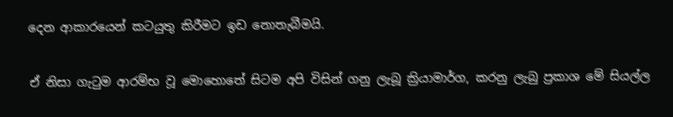දෙන ආකාරයෙන් කටයුතු කිරීමට ඉඩ නොතැබීමයි.

ඒ නිසා ගැටුම ආරම්භ වූ මොහොතේ සිටම අපි විසින් ගනු ලැබූ ක්‍රියාමාර්ග, කරනු ලැබු ප්‍රකාශ මේ සියල්ල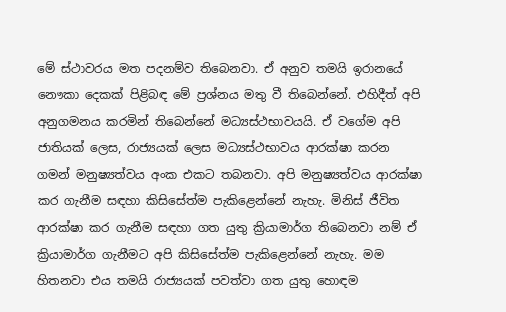මේ ස්ථාවරය මත පදනම්ව තිබෙනවා. ඒ අනුව තමයි ඉරානයේ නෞකා දෙකක් පිළිබඳ මේ ප්‍රශ්නය මතු වී තිබෙන්නේ. එහිදීත් අපි අනුගමනය කරමින් තිබෙන්නේ මධ්‍යස්ථභාවයයි. ඒ වගේම අපි ජාතියක් ලෙස, රාජ්‍යයක් ලෙස මධ්‍යස්ථභාවය ආරක්ෂා කරන ගමන් මනුෂ්‍යත්වය අංක එකට තබනවා. අපි මනුෂ්‍යත්වය ආරක්ෂා කර ගැනීම සඳහා කිසිසේත්ම පැකිළෙන්නේ නැහැ. මිනිස් ජීවිත ආරක්ෂා කර ගැනීම සඳහා ගත යුතු ක්‍රියාමාර්ග තිබෙනවා නම් ඒ ක්‍රියාමාර්ග ගැනීමට අපි කිසිසේත්ම පැකිළෙන්නේ නැහැ. මම හිතනවා එය තමයි රාජ්‍යයක් පවත්වා ගත යුතු හොඳම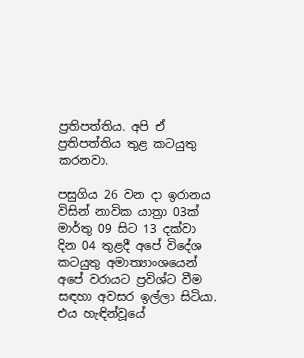ප්‍රතිපත්තිය. අපි ඒ ප්‍රතිපත්තිය තුළ කටයුතු කරනවා.

පසුගිය 26 වන දා ඉරානය විසින් නාවික යාත්‍රා 03ක් මාර්තු 09 සිට 13 දක්වා දින 04 තුළදී අපේ විදේශ කටයුතු අමාත්‍යාංශයෙන් අපේ වරායට ප්‍රවිශ්ට වීම සඳහා අවසර ඉල්ලා සිටියා. එය හැඳින්වූයේ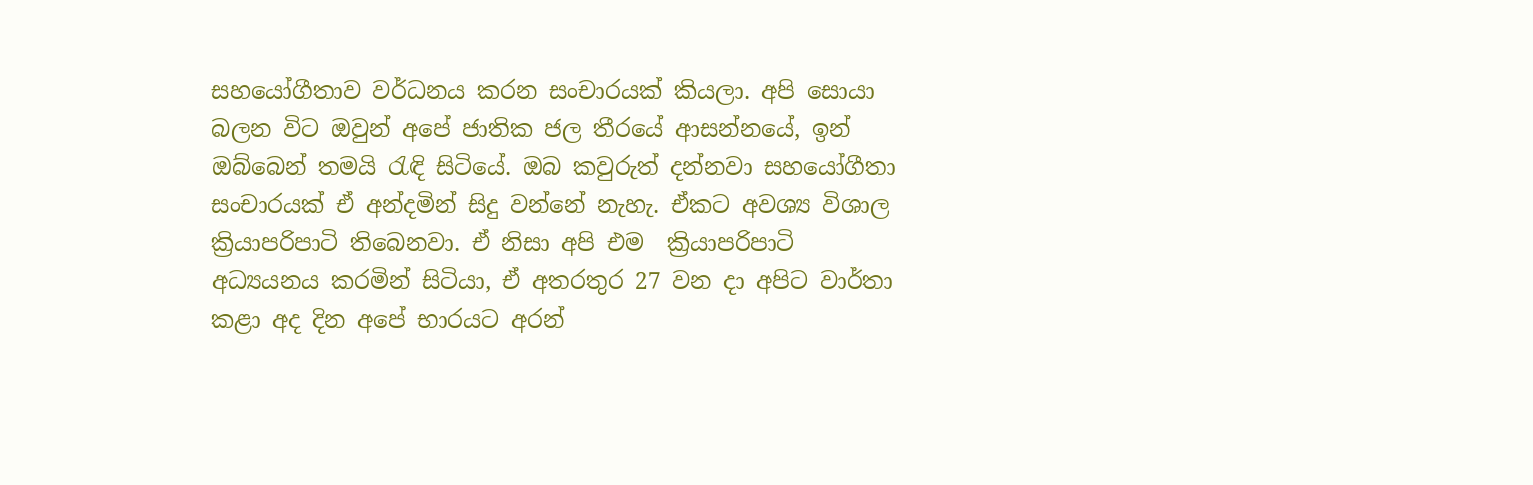සහයෝගීතාව වර්ධනය කරන සංචාරයක් කියලා. අපි සොයා බලන විට ඔවුන් අපේ ජාතික ජල තීරයේ ආසන්නයේ, ඉන් ඔබ්බෙන් තමයි රැඳි සිටියේ. ඔබ කවුරුත් දන්නවා සහයෝගීතා සංචාරයක් ඒ අන්දමින් සිදු වන්නේ නැහැ. ඒකට අවශ්‍ය විශාල ක්‍රියාපරිපාටි තිබෙනවා. ඒ නිසා අපි එම  ක්‍රියාපරිපාටි අධ්‍යයනය කරමින් සිටියා, ඒ අතරතුර 27 වන දා අපිට වාර්තා කළා අද දින අපේ භාරයට අරන්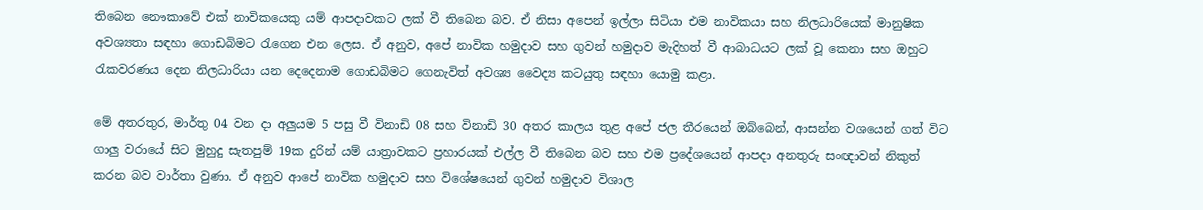තිබෙන නෞකාවේ එක් නාවිකයෙකු යම් ආපදාවකට ලක් වී තිබෙන බව. ඒ නිසා අපෙන් ඉල්ලා සිටියා එම නාවිකයා සහ නිලධාරියෙක් මානුෂික අවශ්‍යතා සඳහා ගොඩබිමට රැගෙන එන ලෙස. ඒ අනුව, අපේ නාවික හමුදාව සහ ගුවන් හමුදාව මැදිහත් වී ආබාධයට ලක් වූ කෙනා සහ ඔහුට රැකවරණය දෙන නිලධාරියා යන දෙදෙනාම ගොඩබිමට ගෙනැවිත් අවශ්‍ය වෛද්‍ය කටයුතු සඳහා යොමු කළා.

මේ අතරතුර, මාර්තු 04 වන දා අලුයම 5 පසු වී විනාඩි 08 සහ විනාඩි 30 අතර කාලය තුළ අපේ ජල තීරයෙන් ඔබ්බෙන්, ආසන්න වශයෙන් ගත් විට ගාලු වරායේ සිට මුහුදු සැතපුම් 19ක දුරින් යම් යාත්‍රාවකට ප්‍රහාරයක් එල්ල වී තිබෙන බව සහ එම ප්‍රදේශයෙන් ආපදා අනතුරු සංඥාවන් නිකුත් කරන බව වාර්තා වුණා. ඒ අනුව ආපේ නාවික හමුදාව සහ විශේෂයෙන් ගුවන් හමුදාව විශාල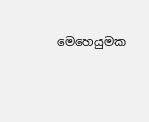මෙහෙයුමක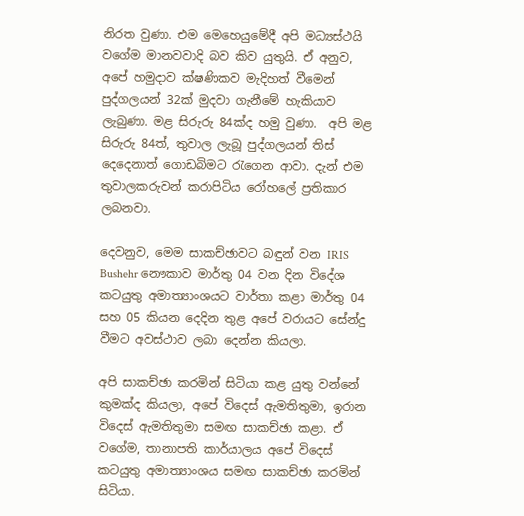නිරත වුණා. එම මෙහෙයුමේදී අපි මධ්‍යස්ථයි වගේම මානවවාදි බව කිව යුතුයි. ඒ අනුව, අපේ හමුදාව ක්ෂණිකව මැදිහත් වීමෙන් පුද්ගලයන් 32ක් මුදවා ගැනීමේ හැකියාව ලැබුණා. මළ සිරුරු 84ක්ද හමු වුණා.  අපි මළ සිරුරු 84ත්, තුවාල ලැබූ පුද්ගලයන් තිස් දෙදෙනාත් ගොඩබිමට රැගෙන ආවා. දැන් එම තුවාලකරුවන් කරාපිටිය රෝහලේ ප්‍රතිකාර ලබනවා.

දෙවනුව, මෙම සාකච්ඡාවට බඳුන් වන IRIS Bushehr නෞකාව මාර්තු 04 වන දින විදේශ කටයුතු අමාත්‍යාංශයට වාර්තා කළා මාර්තු 04 සහ 05 කියන දෙදින තුළ අපේ වරායට සේන්දු වීමට අවස්ථාව ලබා දෙන්න කියලා.

අපි සාකච්ඡා කරමින් සිටියා කළ යුතු වන්නේ කුමක්ද කියලා, අපේ විදෙස් ඇමතිතුමා, ඉරාන විදෙස් ඇමතිතුමා සමඟ සාකච්ඡා කළා. ඒ වගේම, තානාපති කාර්යාලය අපේ විදෙස් කටයුතු අමාත්‍යාංශය සමඟ සාකච්ඡා කරමින් සිටියා.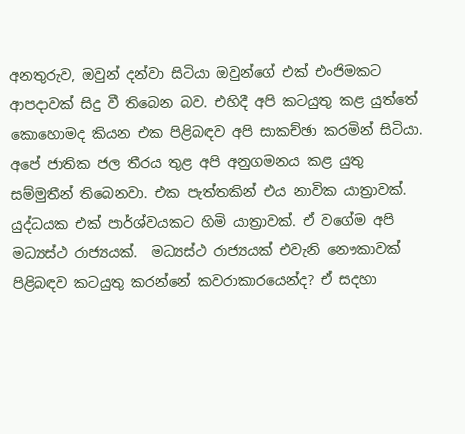අනතුරුව, ඔවුන් දන්වා සිටියා ඔවුන්ගේ එක් එංජිමකට ආපදාවක් සිදු වී තිබෙන බව. එහිදී අපි කටයුතු කළ යුත්තේ කොහොමද කියන එක පිළිබඳව අපි සාකච්ඡා කරමින් සිටියා. අපේ ජාතික ජල තීරය තුළ අපි අනුගමනය කළ යුතු සම්මුතීන් තිබෙනවා. එක පැත්තකින් එය නාවික යාත්‍රාවක්. යුද්ධයක එක් පාර්ශ්වයකට හිමි යාත්‍රාවක්. ඒ වගේම අපි මධ්‍යස්ථ රාජ්‍යයක්.  මධ්‍යස්ථ රාජ්‍යයක් එවැනි නෞකාවක් පිළිබඳව කටයුතු කරන්නේ කවරාකාරයෙන්ද? ඒ සදහා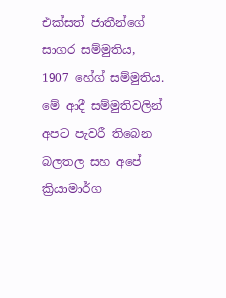එක්සත් ජාතීන්ගේ සාගර සම්මුතිය, 1907 හේග් සම්මුතිය. මේ ආදී සම්මුතිවලින් අපට පැවරී තිබෙන බලතල සහ අපේ ක්‍රියාමාර්ග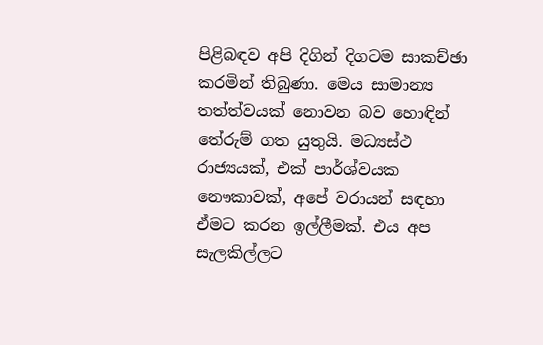පිළිබඳව අපි දිගින් දිගටම සාකච්ඡා කරමින් තිබුණා. මෙය සාමාන්‍ය තත්ත්වයක් නොවන බව හොඳින් තේරුම් ගත යුතුයි. මධ්‍යස්ථ රාජ්‍යයක්, එක් පාර්ශ්වයක නෞකාවක්, අපේ වරායන් සඳහා ඒමට කරන ඉල්ලීමක්. එය අප සැලකිල්ලට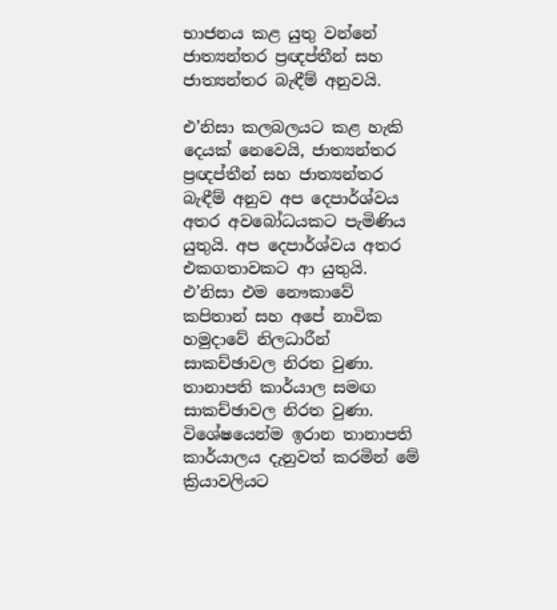භාජනය කළ යුතු වන්නේ ජාත්‍යන්තර ප්‍රඥප්තීන් සහ ජාත්‍යන්තර බැඳීම් අනුවයි.

එ’නිසා කලබලයට කළ හැකි දෙයක් නෙවෙයි, ජාත්‍යන්තර ප්‍රඥප්තීන් සහ ජාත්‍යන්තර බැඳීම් අනුව අප දෙපාර්ශ්වය අතර අවබෝධයකට පැමිණිය යුතුයි. අප දෙපාර්ශ්වය අතර එකගතාවකට ආ යුතුයි. එ’නිසා එම නෞකාවේ කපිතාන් සහ අපේ නාවික හමුදාවේ නිලධාරීන් සාකච්ඡාවල නිරත වුණා. තානාපති කාර්යාල සමඟ සාකච්ඡාවල නිරත වුණා. විශේෂයෙන්ම ඉරාන තානාපති කාර්යාලය දැනුවත් කරමින් මේ ක්‍රියාවලියට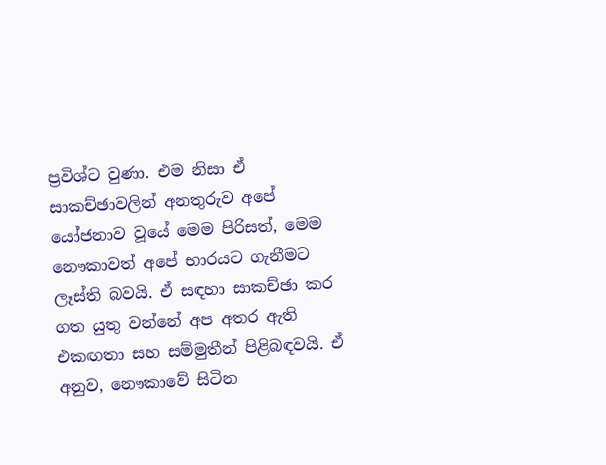ප්‍රවිශ්ට වුණා. එම නිසා ඒ සාකච්ඡාවලින් අනතුරුව අපේ යෝජනාව වූයේ මෙම පිරිසත්, මෙම නෞකාවත් අපේ භාරයට ගැනීමට ලෑස්ති බවයි. ඒ සඳහා සාකච්ඡා කර ගත යුතු වන්නේ අප අතර ඇති එකඟතා සහ සම්මුතීන් පිළිබඳවයි. ඒ අනුව, නෞකාවේ සිටින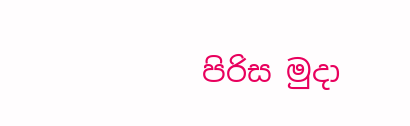පිරිස මුදා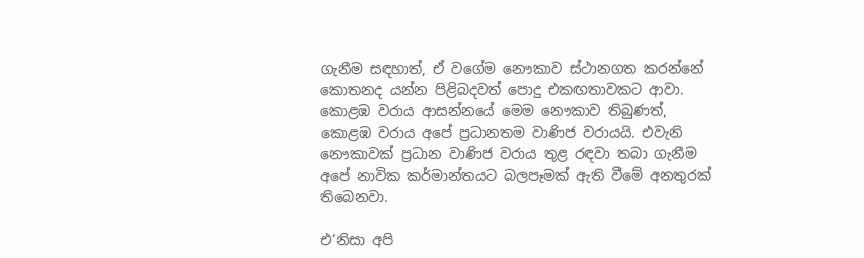ගැනීම සඳහාත්, ඒ වගේම නෞකාව ස්ථානගත කරන්නේ කොතනද යන්න පිළිබදවත් පොදු එකඟතාවකට ආවා. කොළඹ වරාය ආසන්නයේ මෙම නෞකාව තිබුණත්, කොළඹ වරාය අපේ ප්‍රධානතම වාණිජ වරායයි. එවැනි නෞකාවක් ප්‍රධාන වාණිජ වරාය තුළ රඳවා තබා ගැනීම අපේ නාවික කර්මාන්තයට බලපෑමක් ඇති වීමේ අනතුරක් තිබෙනවා.

එ’නිසා අපි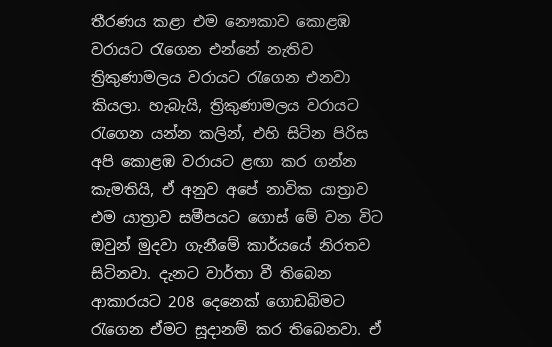තීරණය කළා එම නෞකාව කොළඹ වරායට රැගෙන එන්නේ නැතිව ත්‍රිකුණාමලය වරායට රැගෙන එනවා කියලා. හැබැයි, ත්‍රිකුණාමලය වරායට රැගෙන යන්න කලින්, එහි සිටින පිරිස අපි කොළඹ වරායට ළඟා කර ගන්න කැමතියි, ඒ අනුව අපේ නාවික යාත්‍රාව එම යාත්‍රාව සමීපයට ගොස් මේ වන විට ඔවුන් මුදවා ගැනීමේ කාර්යයේ නිරතව සිටිනවා. දැනට වාර්තා වී තිබෙන ආකාරයට 208 දෙනෙක් ගොඩබිමට රැගෙන ඒමට සූදානම් කර තිබෙනවා. ඒ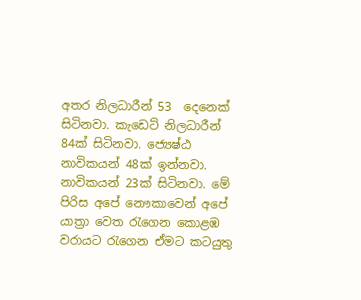අතර නිලධාරීන් 53  දෙනෙක් සිටිනවා. කැඩෙට් නිලධාරීන් 84ක් සිටිනවා. ජ්‍යෙෂ්ඨ නාවිකයන් 48ක් ඉන්නවා. නාවිකයන් 23ක් සිටිනවා. මේ පිරිස අපේ නෞකාවෙන් අපේ යාත්‍රා වෙත රැගෙන කොළඹ වරායට රැගෙන ඒමට කටයුතු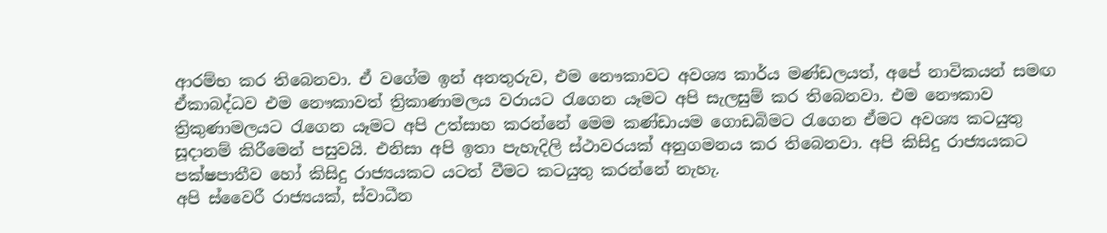ආරම්භ කර තිබෙනවා. ඒ වගේම ඉන් අනතුරුව, එම නෞකාවට අවශ්‍ය කාර්ය මණ්ඩලයත්, අපේ නාවිකයන් සමඟ ඒකාබද්ධව එම නෞකාවත් ත්‍රිකාණාමලය වරායට රැගෙන යෑමට අපි සැලසුම් කර තිබෙනවා. එම නෞකාව ත්‍රිකුණාමලයට රැගෙන යෑමට අපි උත්සාහ කරන්නේ මෙම කණ්ඩායම ගොඩබිමට රැගෙන ඒමට අවශ්‍ය කටයුතු සූදානම් කිරීමෙන් පසුවයි. එනිසා අපි ඉතා පැහැදිලි ස්ථාවරයක් අනුගමනය කර තිබෙනවා. අපි කිසිදු රාජ්‍යයකට පක්ෂපාතීව හෝ කිසිදු රාජ්‍යයකට යටත් වීමට කටයුතු කරන්නේ නැහැ.
අපි ස්වෛරී රාජ්‍යයක්, ස්වාධීන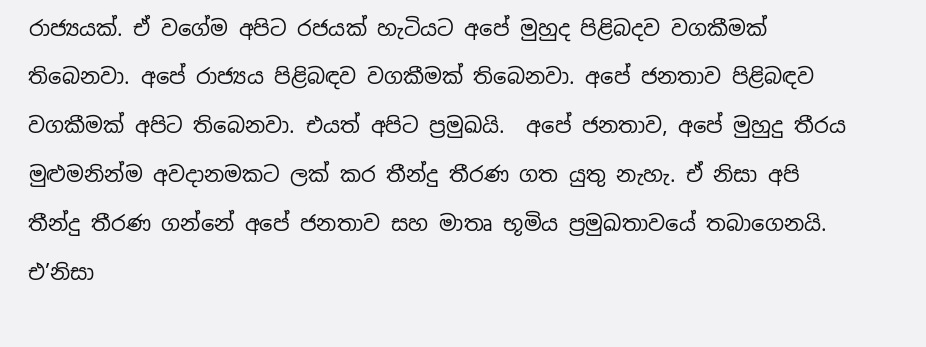රාජ්‍යයක්. ඒ වගේම අපිට රජයක් හැටියට අපේ මුහුද පිළිබදව වගකීමක් තිබෙනවා. අපේ රාජ්‍යය පිළිබඳව වගකීමක් තිබෙනවා. අපේ ජනතාව පිළිබඳව වගකීමක් අපිට තිබෙනවා. එයත් අපිට ප්‍රමුඛයි.  අපේ ජනතාව, අපේ මුහුදු තීරය මුළුමනින්ම අවදානමකට ලක් කර තීන්දු තීරණ ගත යුතු නැහැ. ඒ නිසා අපි තීන්දු තීරණ ගන්නේ අපේ ජනතාව සහ මාතෘ භූමිය ප්‍රමුඛතාවයේ තබාගෙනයි. එ’නිසා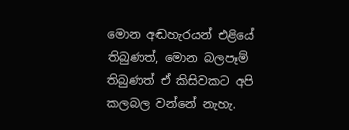මොන අඬහැරයන් එළියේ තිබුණත්, මොන බලපෑම් තිබුණත් ඒ කිසිවකට අපි කලබල වන්නේ නැහැ.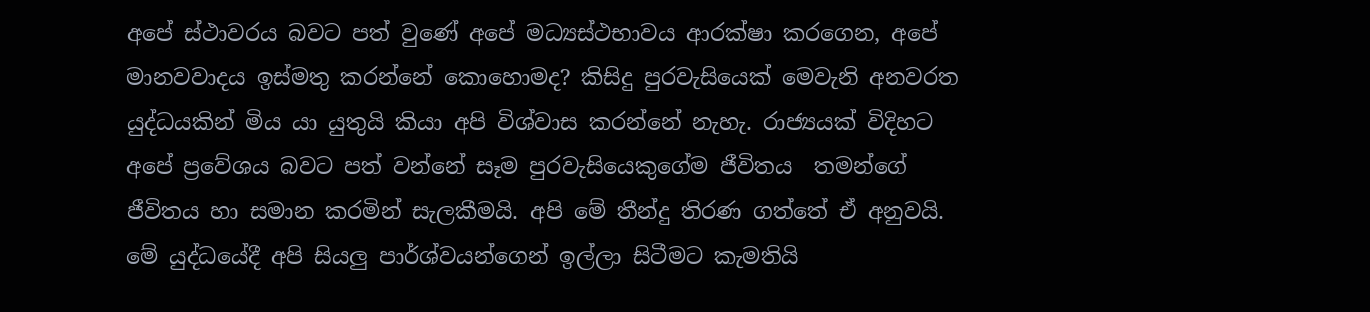අපේ ස්ථාවරය බවට පත් වුණේ අපේ මධ්‍යස්ථභාවය ආරක්ෂා කරගෙන, අපේ මානවවාදය ඉස්මතු කරන්නේ කොහොමද? කිසිදු පුරවැසියෙක් මෙවැනි අනවරත යුද්ධයකින් මිය යා යුතුයි කියා අපි විශ්වාස කරන්නේ නැහැ. රාජ්‍යයක් විදිහට අපේ ප්‍රවේශය බවට පත් වන්නේ සෑම පුරවැසියෙකුගේම ජීවිතය  තමන්ගේ ජීවිතය හා සමාන කරමින් සැලකීමයි. අපි මේ තීන්දු තිරණ ගත්තේ ඒ අනුවයි. මේ යුද්ධයේදී අපි සියලු පාර්ශ්වයන්ගෙන් ඉල්ලා සිටීමට කැමතියි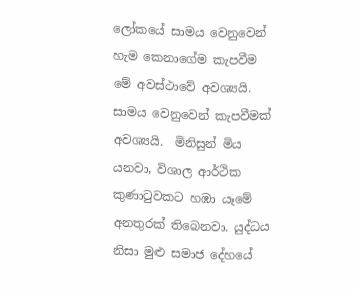ලෝකයේ සාමය වෙනුවෙන් හැම කෙනාගේම කැපවීම මේ අවස්ථාවේ අවශ්‍යයි. සාමය වෙනුවෙන් කැපවීමක් අවශ්‍යයි.  මිනිසුන් මිය යනවා, විශාල ආර්ථික කුණාටුවකට හඹා යෑමේ අනතුරක් තිබෙනවා. යුද්ධය නිසා මුළු සමාජ දේහයේ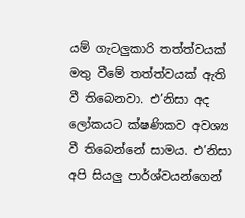යම් ගැටලුකාරි තත්ත්වයක් මතු වීමේ තත්ත්වයක් ඇති වී තිබෙනවා. එ’නිසා අද ලෝකයට ක්ෂණිකව අවශ්‍ය වී තිබෙන්නේ සාමය. එ’නිසා අපි සියලු පාර්ශ්වයන්ගෙන්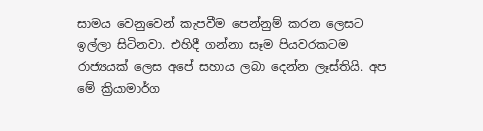සාමය වෙනුවෙන් කැපවීම පෙන්නුම් කරන ලෙසට ඉල්ලා සිටිනවා. එහිදී ගන්නා සෑම පියවරකටම රාජ්‍යයක් ලෙස අපේ සහාය ලබා දෙන්න ලෑස්තියි. අප මේ ක්‍රියාමාර්ග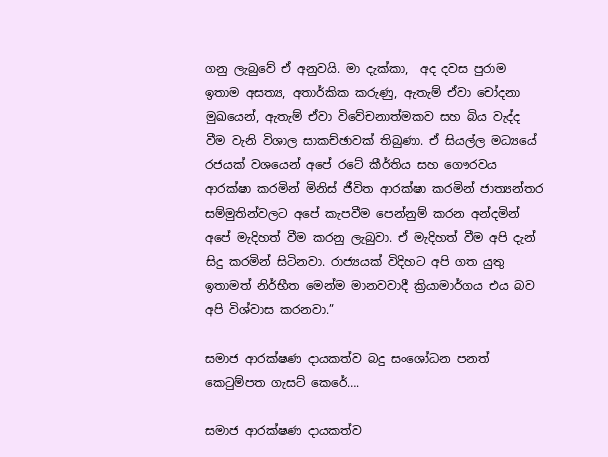ගනු ලැබුවේ ඒ අනුවයි. මා දැක්කා,  අද දවස පුරාම ඉතාම අසත්‍ය, අතාර්කික කරුණු, ඇතැම් ඒවා චෝදනා මුඛයෙන්, ඇතැම් ඒවා විවේචනාත්මකව සහ බිය වැද්ද වීම වැනි විශාල සාකච්ඡාවක් තිබුණා. ඒ සියල්ල මධ්‍යයේ රජයක් වශයෙන් අපේ රටේ කීර්තිය සහ ගෞරවය ආරක්ෂා කරමින් මිනිස් ජීවිත ආරක්ෂා කරමින් ජාත්‍යන්තර සම්මුතින්වලට අපේ කැපවීම පෙන්නුම් කරන අන්දමින් අපේ මැදිහත් වීම කරනු ලැබුවා. ඒ මැදිහත් වීම අපි දැන් සිදු කරමින් සිටිනවා. රාජ්‍යයක් විදිහට අපි ගත යුතු ඉතාමත් නිර්භීත මෙන්ම මානවවාදී ක්‍රියාමාර්ගය එය බව අපි විශ්වාස කරනවා.”

සමාජ ආරක්ෂණ දායකත්ව බදු සංශෝධන පනත් කෙටුම්පත ගැසට් කෙරේ….

සමාජ ආරක්ෂණ දායකත්ව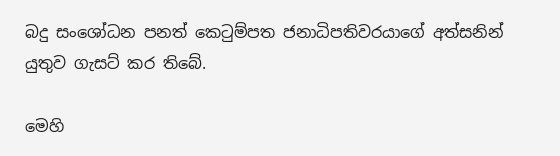බදු සංශෝධන පනත් කෙටුම්පත ජනාධිපතිවරයාගේ අත්සනින් යුතුව ගැසට් කර තිබේ.

මෙහි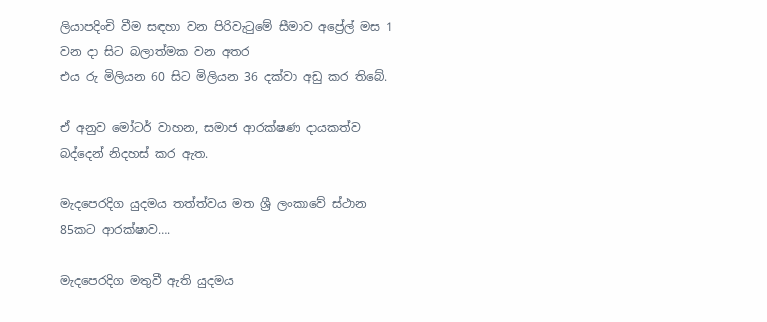ලියාපදිංචි වීම සඳහා වන පිරිවැටුමේ සීමාව අප්‍රේල් මස 1 වන දා සිට බලාත්මක වන අතර
එය රු මිලියන 60 සිට මිලියන 36 දක්වා අඩු කර තිබේ.

ඒ අනුව මෝටර් වාහන, සමාජ ආරක්ෂණ දායකත්ව බද්දෙන් නිදහස් කර ඇත.

මැදපෙරදිග යුදමය තත්ත්වය මත ශ්‍රී ලංකාවේ ස්ථාන 85කට ආරක්ෂාව….

මැදපෙරදිග මතුවී ඇති යුදමය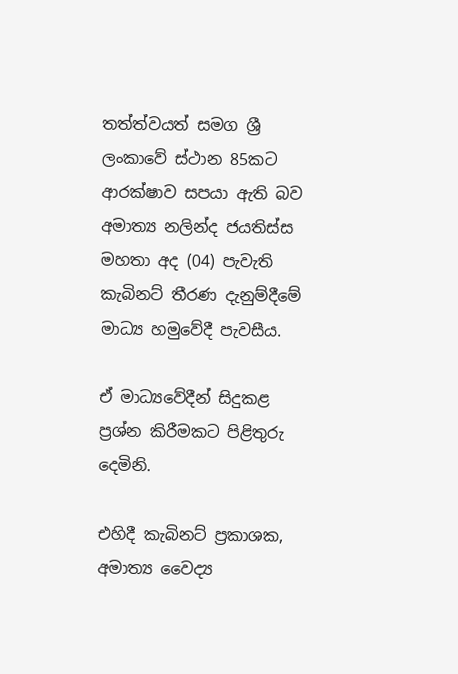තත්ත්වයත් සමග ශ්‍රී ලංකාවේ ස්ථාන 85කට ආරක්ෂාව සපයා ඇති බව අමාත්‍ය නලින්ද ජයතිස්ස මහතා අද (04) පැවැති කැබිනට් තීරණ දැනුම්දීමේ මාධ්‍ය හමුවේදී පැවසීය.

ඒ මාධ්‍යවේදීන් සිදුකළ ප්‍රශ්න කිරීමකට පිළිතුරු දෙමිනි.

එහිදී කැබිනට් ප්‍රකාශක, අමාත්‍ය වෛද්‍ය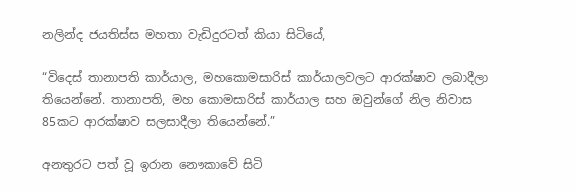නලින්ද ජයතිස්ස මහතා වැඩිදුරටත් කියා සිටියේ,

“විදෙස් තානාපති කාර්යාල, මහකොමසාරිස් කාර්යාලවලට ආරක්ෂාව ලබාදීලා තියෙන්නේ. තානාපති, මහ කොමසාරිස් කාර්යාල සහ ඔවුන්ගේ නිල නිවාස 85කට ආරක්ෂාව සලසාදීලා තියෙන්නේ.”

අනතුරට පත් වූ ඉරාන නෞකාවේ සිටි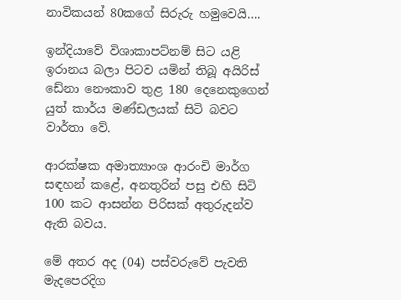නාවිකයන් 80කගේ සිරුරු හමුවෙයි….

ඉන්දියාවේ විශාකාපට්නම් සිට යළි ඉරානය බලා පිටව යමින් තිබූ අයිරිස් ඩේනා නෞකාව තුළ 180 දෙනෙකුගෙන් යුත් කාර්ය මණ්ඩලයක් සිටි බවට වාර්තා වේ.

ආරක්ෂක අමාත්‍යාංශ ආරංචි මාර්ග සඳහන් කළේ, අනතුරින් පසු එහි සිටි 100 කට ආසන්න පිරිසක් අතුරුදන්ව ඇති බවය.

මේ අතර අද (04) පස්වරුවේ පැවති මැදපෙරදිග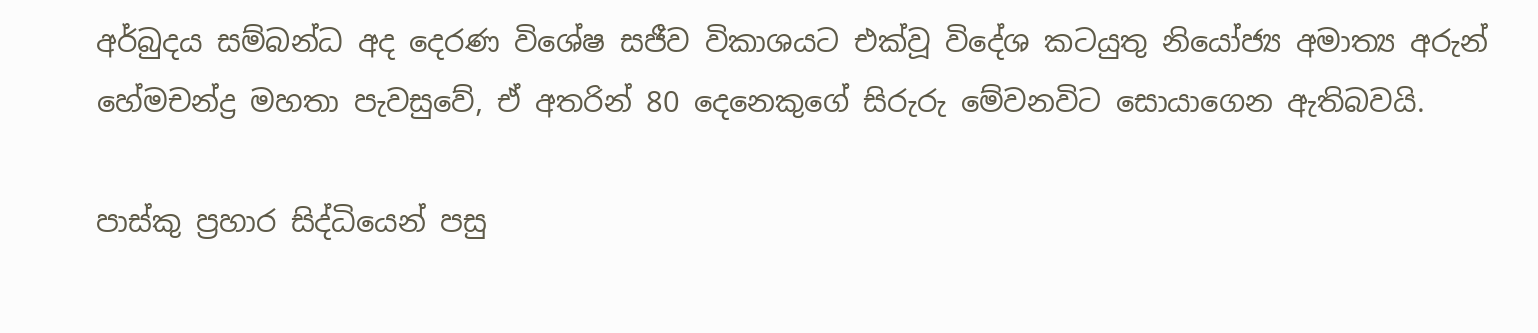අර්බුදය සම්බන්ධ අද දෙරණ විශේෂ සජීව විකාශයට එක්වූ විදේශ කටයුතු නියෝජ්‍ය අමාත්‍ය අරුන් හේමචන්ද්‍ර මහතා පැවසුවේ, ඒ අතරින් 80 දෙනෙකුගේ සිරුරු මේවනවිට සොයාගෙන ඇතිබවයි.

පාස්කු ප්‍රහාර සිද්ධියෙන් පසු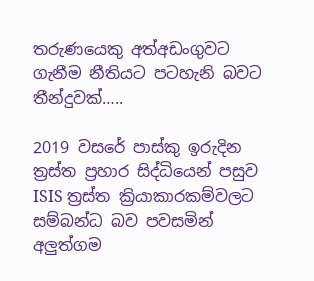තරුණයෙකු අත්අඩංගුවට ගැනීම නීතියට පටහැනි බවට තීන්දුවක්…..

2019 වසරේ පාස්කු ඉරුදින ත්‍රස්ත ප්‍රහාර සිද්ධියෙන් පසුව ISIS ත්‍රස්ත ක්‍රියාකාරකම්වලට සම්බන්ධ බව පවසමින් අලුත්ගම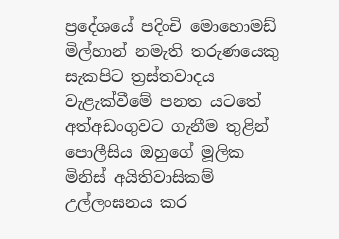ප්‍රදේශයේ පදිංචි මොහොමඩ් මිල්හාන් නමැති තරුණයෙකු සැකපිට ත්‍රස්තවාදය වැළැක්වීමේ පනත යටතේ අත්අඩංගුවට ගැනීම තුළින් පොලීසිය ඔහුගේ මූලික මිනිස් අයිතිවාසිකම් උල්ලංඝනය කර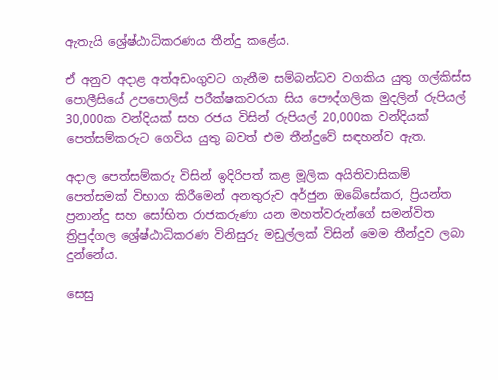ඇතැයි ශ්‍රේෂ්ඨාධිකරණය තීන්දු කළේය.

ඒ අනුව අදාළ අත්අඩංගුවට ගැනීම සම්බන්ධව වගකිය යුතු ගල්කිස්ස පොලීසියේ උපපොලිස් පරීක්ෂකවරයා සිය පෞද්ගලික මුදලින් රුපියල් 30,000ක වන්දියක් සහ රජය විසින් රුපියල් 20,000ක වන්දියක් පෙත්සම්කරුට ගෙවිය යුතු බවත් එම තීන්දුවේ සඳහන්ව ඇත.

අදාල පෙත්සම්කරු විසින් ඉදිරිපත් කළ මූලික අයිතිවාසිකම් පෙත්සමක් විභාග කිරීමෙන් අනතුරුව අර්ජුන ඔබේසේකර, ප්‍රියන්ත ප්‍රනාන්දු සහ සෝභිත රාජකරුණා යන මහත්වරුන්ගේ සමන්විත ත්‍රිපුද්ගල ශ්‍රේෂ්ඨාධිකරණ විනිසුරු මඩුල්ලක් විසින් මෙම තීන්දුව ලබා දුන්නේය.

සෙසු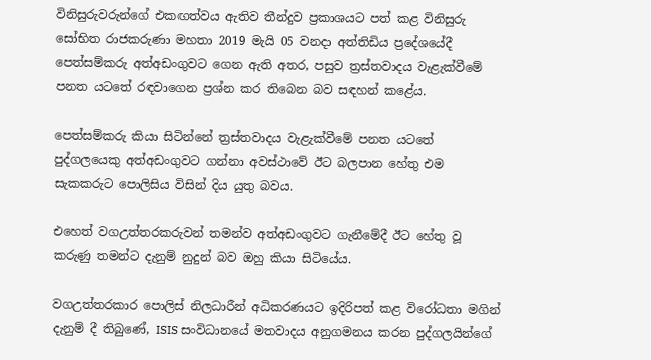විනිසුරුවරුන්ගේ එකඟත්වය ඇතිව තීන්දුව ප්‍රකාශයට පත් කළ විනිසුරු සෝභිත රාජකරුණා මහතා 2019 මැයි 05 වනදා අත්තිඩිය ප්‍රදේශයේදී පෙත්සම්කරු අත්අඩංගුවට ගෙන ඇති අතර, පසුව ත්‍රස්තවාදය වැළැක්වීමේ පනත යටතේ රඳවාගෙන ප්‍රශ්න කර තිබෙන බව සඳහන් කළේය.

පෙත්සම්කරු කියා සිටින්නේ ත්‍රස්තවාදය වැළැක්වීමේ පනත යටතේ පුද්ගලයෙකු අත්අඩංගුවට ගන්නා අවස්ථාවේ ඊට බලපාන හේතු එම සැකකරුට පොලිසිය විසින් දිය යුතු බවය.

එහෙත් වගඋත්තරකරුවන් තමන්ව අත්අඩංගුවට ගැනීමේදී ඊට හේතු වූ කරුණු තමන්ට දැනුම් නුදුන් බව ඔහු කියා සිටියේය.

වගඋත්තරකාර පොලිස් නිලධාරීන් අධිකරණයට ඉදිරිපත් කළ විරෝධතා මගින් දැනුම් දී තිබුණේ, ISIS සංවිධානයේ මතවාදය අනුගමනය කරන පුද්ගලයින්ගේ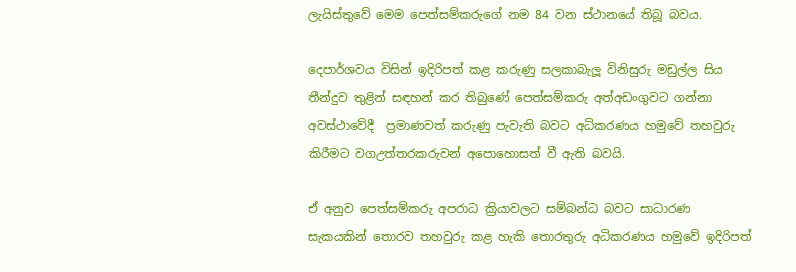ලැයිස්තුවේ මෙම පෙත්සම්කරුගේ නම 84 වන ස්ථානයේ තිබූ බවය.

දෙපාර්ශවය විසින් ඉදිරිපත් කළ කරුණු සලකාබැලූ විනිසුරු මඩුල්ල සිය තීන්දුව තුළින් සඳහන් කර තිබුණේ පෙත්සම්කරු අත්අඩංගුවට ගන්නා අවස්ථාවේදී  ප්‍රමාණවත් කරුණු පැවැති බවට අධිකරණය හමුවේ තහවුරු කිරීමට වගඋත්තරකරුවන් අපොහොසත් වී ඇති බවයි.

ඒ අනුව පෙත්සම්කරු අපරාධ ක්‍රියාවලට සම්බන්ධ බවට සාධාරණ සැකයකින් තොරව තහවුරු කළ හැකි තොරතුරු අධිකරණය හමුවේ ඉදිරිපත්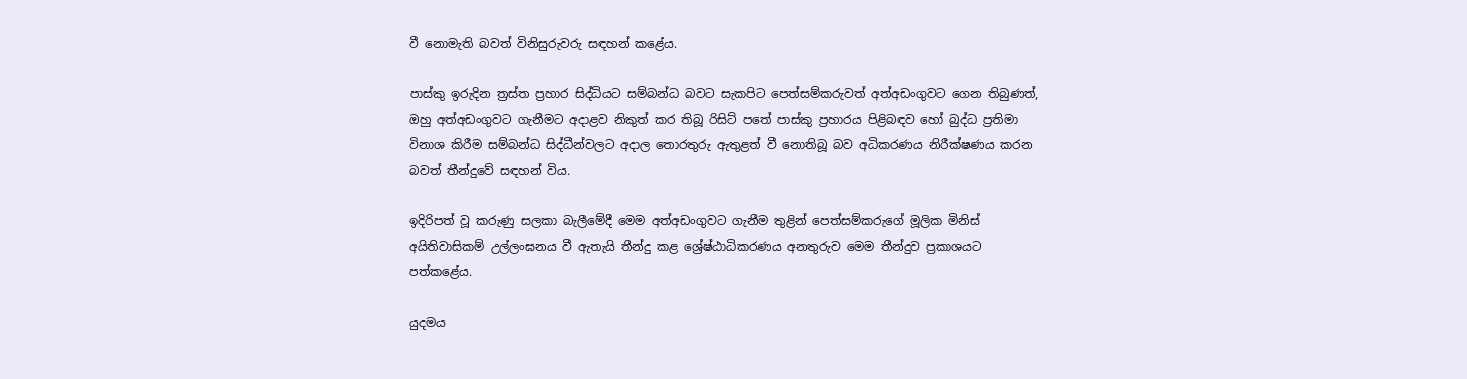වී නොමැති බවත් විනිසුරුවරු සඳහන් කළේය.

පාස්කු ඉරුදින ත්‍රස්ත ප්‍රහාර සිද්ධියට සම්බන්ධ බවට සැකපිට පෙත්සම්කරුවත් අත්අඩංගුවට ගෙන තිබුණත්, ඔහු අත්අඩංගුවට ගැනීමට අදාළව නිකුත් කර තිබූ රිසිට් පතේ පාස්කු ප්‍රහාරය පිළිබඳව හෝ බුද්ධ ප්‍රතිමා විනාශ කිරීම සම්බන්ධ සිද්ධීන්වලට අදාල තොරතුරු ඇතුළත් වී නොතිබූ බව අධිකරණය නිරීක්ෂණය කරන බවත් තීන්දුවේ සඳහන් විය.

ඉදිරිපත් වූ කරුණු සලකා බැලීමේදී මෙම අත්අඩංගුවට ගැනීම තුළින් පෙත්සම්කරුගේ මූලික මිනිස් අයිතිවාසිකම් උල්ලංඝනය වී ඇතැයි තීන්දු කළ ශ්‍රේෂ්ඨාධිකරණය අනතුරුව මෙම තීන්දුව ප්‍රකාශයට පත්කළේය.

යුදමය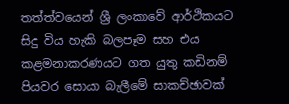තත්ත්වයෙන් ශ්‍රී ලංකාවේ ආර්ථිකයට සිදු විය හැකි බලපෑම සහ එය කළමනාකරණයට ගත යුතු කඩිනම් පියවර සොයා බැලීමේ සාකච්ඡාවක්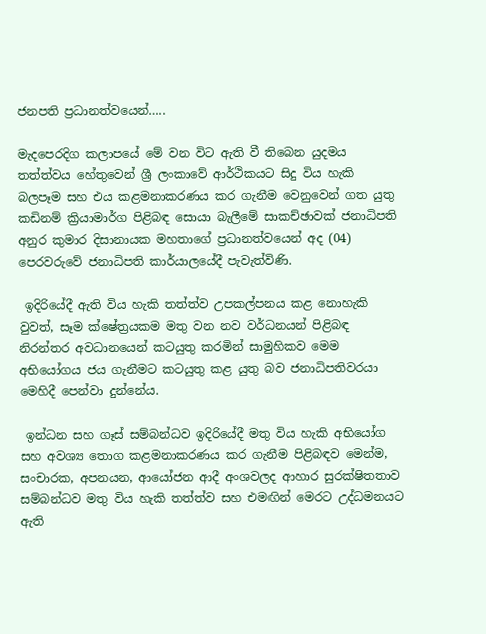ජනපති ප්‍රධානත්වයෙන්…..

මැදපෙරදිග කලාපයේ මේ වන විට ඇති වී තිබෙන යුදමය තත්ත්වය හේතුවෙන් ශ්‍රී ලංකාවේ ආර්ථිකයට සිදු විය හැකි බලපෑම සහ එය කළමනාකරණය කර ගැනීම වෙනුවෙන් ගත යුතු කඩිනම් ක්‍රියාමාර්ග පිළිබඳ සොයා බැලීමේ සාකච්ඡාවක් ජනාධිපති අනුර කුමාර දිසානායක මහතාගේ ප්‍රධානත්වයෙන් අද (04) පෙරවරුවේ ජනාධිපති කාර්යාලයේදී පැවැත්විණි.

 ඉදිරියේදී ඇති විය හැකි තත්ත්ව උපකල්පනය කළ නොහැකි වුවත්, සෑම ක්ෂේත්‍රයකම මතු වන නව වර්ධනයන් පිළිබඳ නිරන්තර අවධානයෙන් කටයුතු කරමින් සාමුහිකව මෙම අභියෝගය ජය ගැනීමට කටයුතු කළ යුතු බව ජනාධිපතිවරයා මෙහිදී පෙන්වා දුන්නේය.

 ඉන්ධන සහ ගෑස් සම්බන්ධව ඉදිරියේදී මතු විය හැකි අභියෝග සහ අවශ්‍ය තොග කළමනාකරණය කර ගැනීම පිළිබඳව මෙන්ම, සංචාරක, අපනයන, ආයෝජන ආදී අංශවලද ආහාර සුරක්ෂිතතාව සම්බන්ධව මතු විය හැකි තත්ත්ව සහ එමඟින් මෙරට උද්ධමනයට ඇති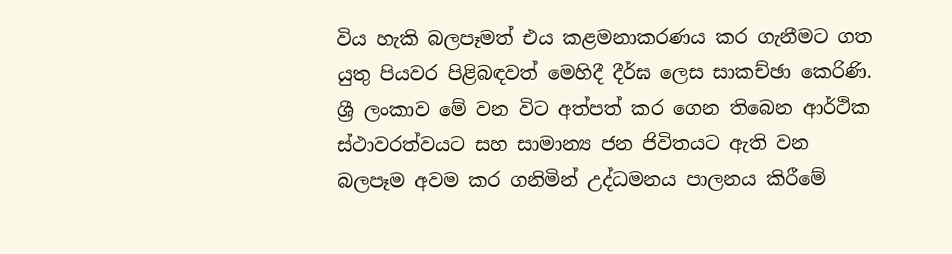විය හැකි බලපෑමත් එය කළමනාකරණය කර ගැනීමට ගත යුතු පියවර පිළිබඳවත් මෙහිදී දීර්ඝ ලෙස සාකච්ඡා කෙරිණි. ශ්‍රී ලංකාව මේ වන විට අත්පත් කර ගෙන තිබෙන ආර්ථික ස්ථාවරත්වයට සහ සාමාන්‍ය ජන ජිවිතයට ඇති වන බලපෑම අවම කර ගනිමින් උද්ධමනය පාලනය කිරීමේ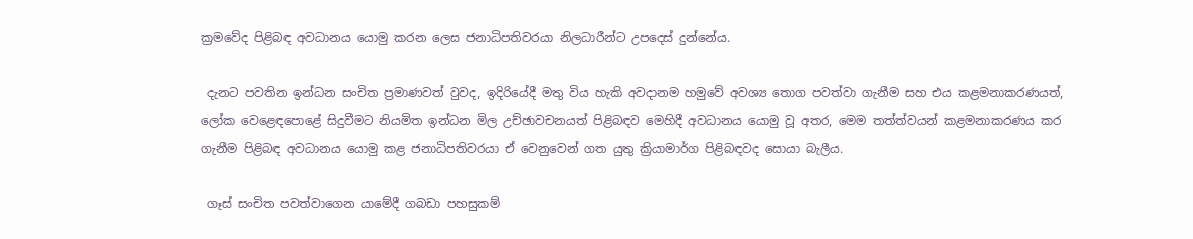ක්‍රමවේද පිළිබඳ අවධානය යොමු කරන ලෙස ජනාධිපතිවරයා නිලධාරීන්ට උපදෙස් දුන්නේය.

 දැනට පවතින ඉන්ධන සංචිත ප්‍රමාණවත් වුවද, ඉදිරියේදී මතු විය හැකි අවදානම හමුවේ අවශ්‍ය තොග පවත්වා ගැනීම සහ එය කළමනාකරණයත්, ලෝක වෙළෙඳපොළේ සිදුවීමට නියමිත ඉන්ධන මිල උච්ඡාවචනයත් පිළිබඳව මෙහිදී අවධානය යොමු වූ අතර, මෙම තත්ත්වයන් කළමනාකරණය කර ගැනීම පිළිබඳ අවධානය යොමු කළ ජනාධිපතිවරයා ඒ වෙනුවෙන් ගත යුතු ක්‍රියාමාර්ග පිළිබඳවද සොයා බැලීය.

 ගෑස් සංචිත පවත්වාගෙන යාමේදී ගබඩා පහසුකම්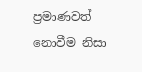ප්‍රමාණවත් නොවීම නිසා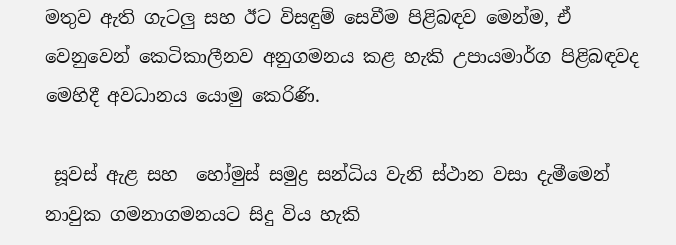මතුව ඇති ගැටලු සහ ඊට විසඳුම් සෙවීම පිළිබඳව මෙන්ම, ඒ වෙනුවෙන් කෙටිකාලීනව අනුගමනය කළ හැකි උපායමාර්ග පිළිබඳවද මෙහිදී අවධානය යොමු කෙරිණි.

 සූවස් ඇළ සහ  හෝමුස් සමුද්‍ර සන්ධිය වැනි ස්ථාන වසා දැමීමෙන් නාවුක ගමනාගමනයට සිදු විය හැකි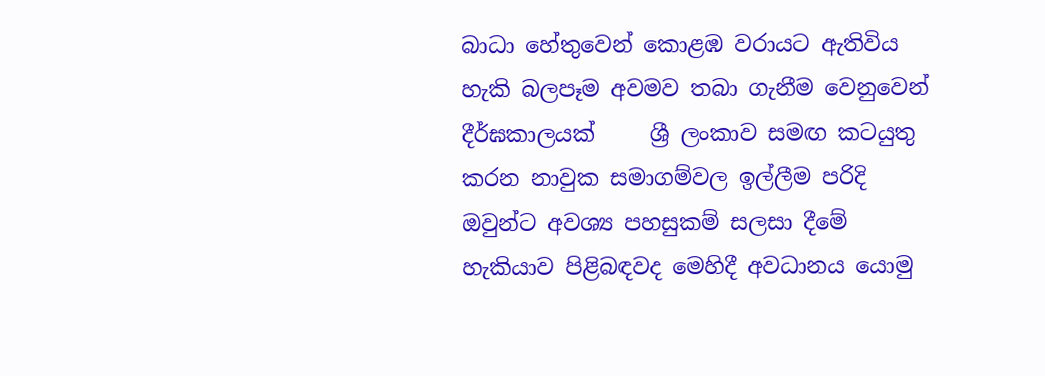බාධා හේතුවෙන් කොළඹ වරායට ඇතිවිය හැකි බලපෑම අවමව තබා ගැනීම වෙනුවෙන් දීර්ඝකාලයක්     ශ්‍රී ලංකාව සමඟ කටයුතු කරන නාවුක සමාගම්වල ඉල්ලීම පරිදි ඔවුන්ට අවශ්‍ය පහසුකම් සලසා දීමේ හැකියාව පිළිබඳවද මෙහිදී අවධානය යොමු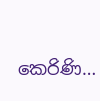කෙරිණි…